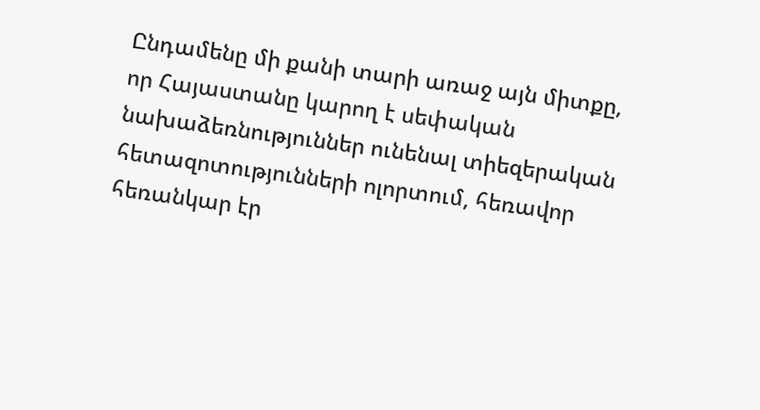Ընդամենը մի քանի տարի առաջ այն միտքը, որ Հայաստանը կարող է սեփական նախաձեռնություններ ունենալ տիեզերական հետազոտությունների ոլորտում, հեռավոր հեռանկար էր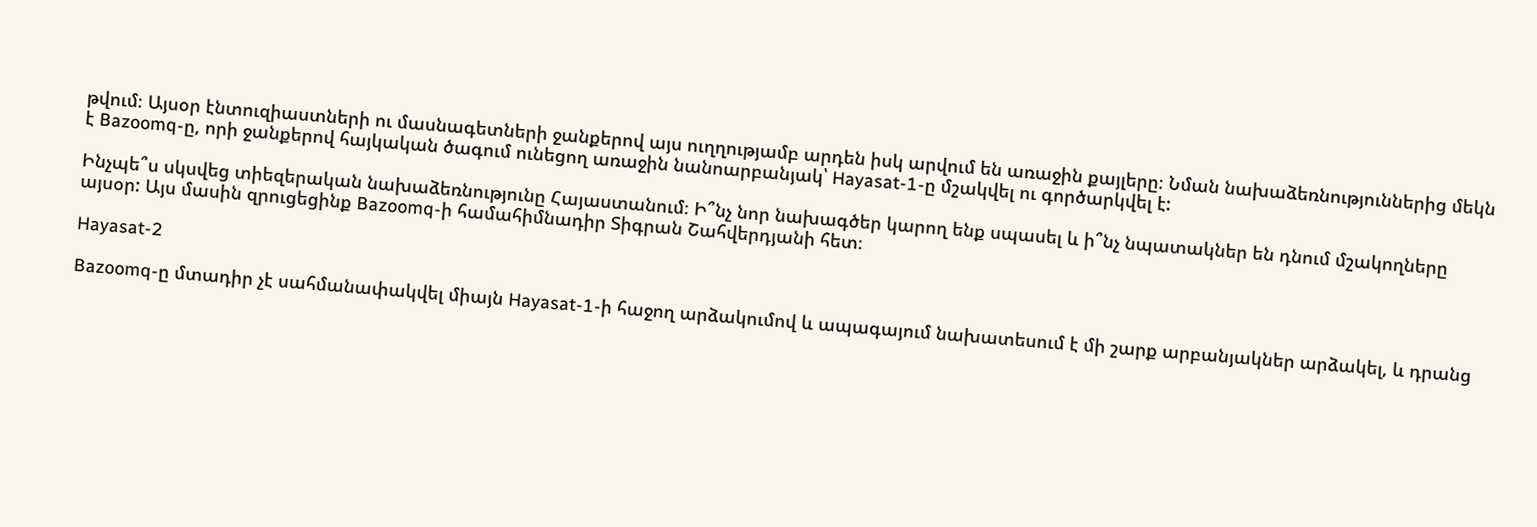թվում։ Այսօր էնտուզիաստների ու մասնագետների ջանքերով այս ուղղությամբ արդեն իսկ արվում են առաջին քայլերը։ Նման նախաձեռնություններից մեկն է Bazoomq-ը, որի ջանքերով հայկական ծագում ունեցող առաջին նանոարբանյակ՝ Hayasat-1-ը մշակվել ու գործարկվել է:

Ինչպե՞ս սկսվեց տիեզերական նախաձեռնությունը Հայաստանում։ Ի՞նչ նոր նախագծեր կարող ենք սպասել և ի՞նչ նպատակներ են դնում մշակողները այսօր: Այս մասին զրուցեցինք Bazoomq-ի համահիմնադիր Տիգրան Շահվերդյանի հետ։

Hayasat-2

Bazoomq-ը մտադիր չէ սահմանափակվել միայն Hayasat-1-ի հաջող արձակումով և ապագայում նախատեսում է մի շարք արբանյակներ արձակել, և դրանց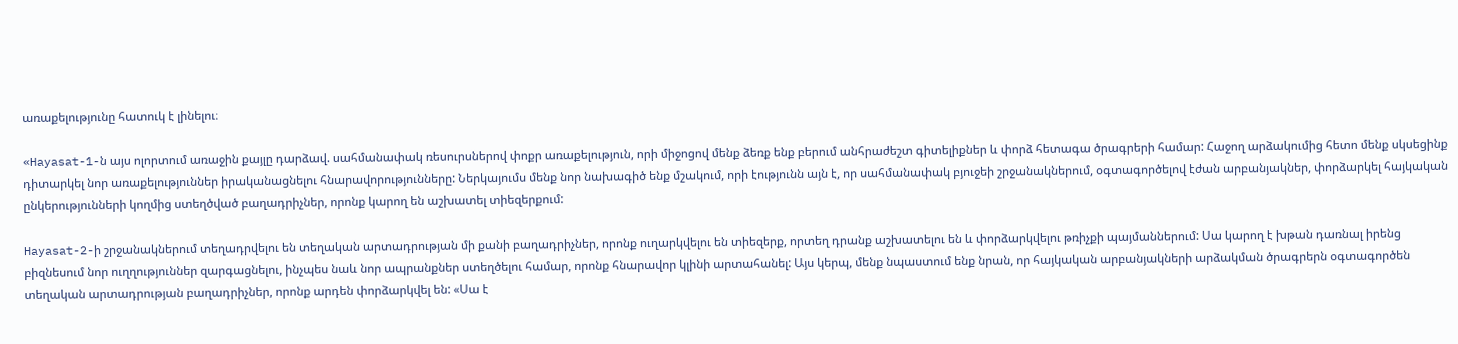առաքելությունը հատուկ է լինելու։

«Hayasat-1-ն այս ոլորտում առաջին քայլը դարձավ. սահմանափակ ռեսուրսներով փոքր առաքելություն, որի միջոցով մենք ձեռք ենք բերում անհրաժեշտ գիտելիքներ և փորձ հետագա ծրագրերի համար: Հաջող արձակումից հետո մենք սկսեցինք դիտարկել նոր առաքելություններ իրականացնելու հնարավորությունները: Ներկայումս մենք նոր նախագիծ ենք մշակում, որի էությունն այն է, որ սահմանափակ բյուջեի շրջանակներում, օգտագործելով էժան արբանյակներ, փորձարկել հայկական ընկերությունների կողմից ստեղծված բաղադրիչներ, որոնք կարող են աշխատել տիեզերքում:

Hayasat-2-ի շրջանակներում տեղադրվելու են տեղական արտադրության մի քանի բաղադրիչներ, որոնք ուղարկվելու են տիեզերք, որտեղ դրանք աշխատելու են և փորձարկվելու թռիչքի պայմաններում: Սա կարող է խթան դառնալ իրենց բիզնեսում նոր ուղղություններ զարգացնելու, ինչպես նաև նոր ապրանքներ ստեղծելու համար, որոնք հնարավոր կլինի արտահանել: Այս կերպ, մենք նպաստում ենք նրան, որ հայկական արբանյակների արձակման ծրագրերն օգտագործեն տեղական արտադրության բաղադրիչներ, որոնք արդեն փորձարկվել են: «Սա է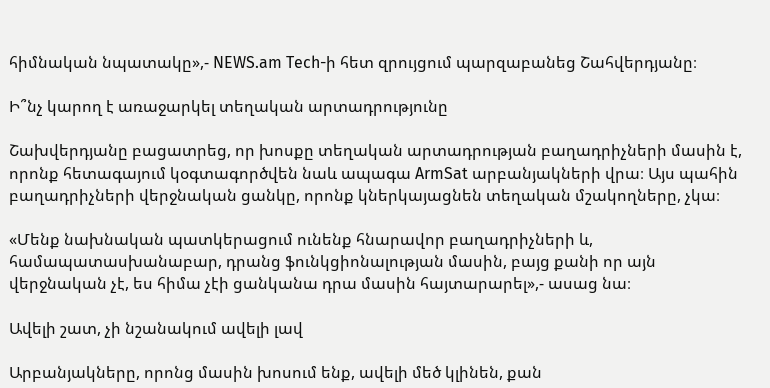հիմնական նպատակը»,- NEWS.am Tech-ի հետ զրույցում պարզաբանեց Շահվերդյանը։

Ի՞նչ կարող է առաջարկել տեղական արտադրությունը

Շախվերդյանը բացատրեց, որ խոսքը տեղական արտադրության բաղադրիչների մասին է, որոնք հետագայում կօգտագործվեն նաև ապագա ArmSat արբանյակների վրա։ Այս պահին բաղադրիչների վերջնական ցանկը, որոնք կներկայացնեն տեղական մշակողները, չկա։

«Մենք նախնական պատկերացում ունենք հնարավոր բաղադրիչների և, համապատասխանաբար, դրանց ֆունկցիոնալության մասին, բայց քանի որ այն վերջնական չէ, ես հիմա չէի ցանկանա դրա մասին հայտարարել»,- ասաց նա։

Ավելի շատ, չի նշանակում ավելի լավ

Արբանյակները, որոնց մասին խոսում ենք, ավելի մեծ կլինեն, քան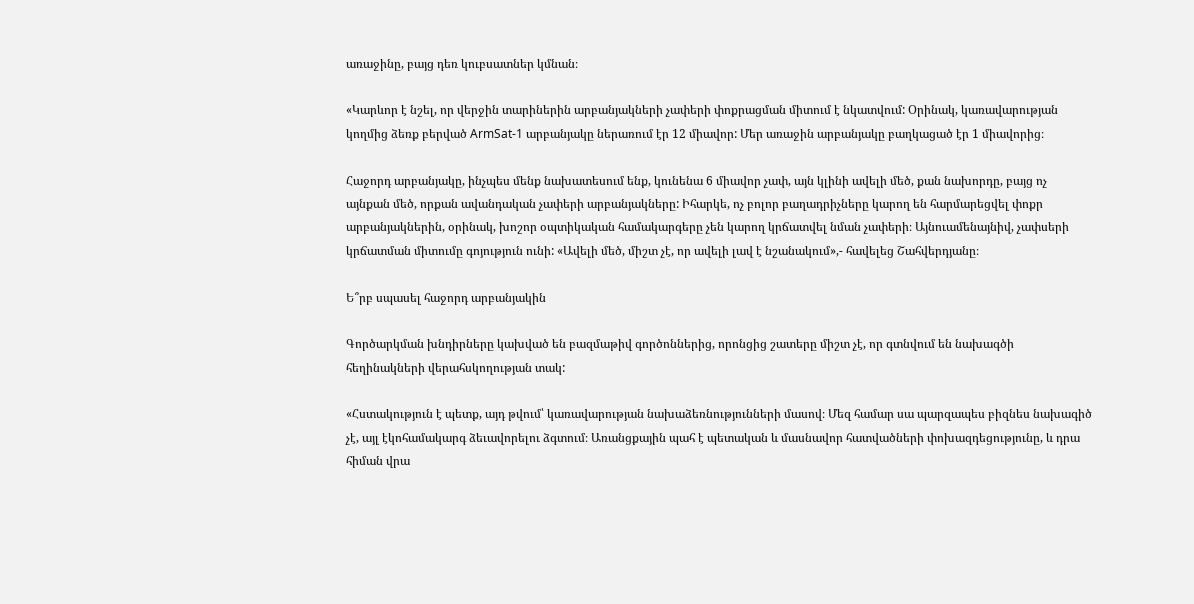առաջինը, բայց դեռ կուբսատներ կմնան։

«Կարևոր է նշել, որ վերջին տարիներին արբանյակների չափերի փոքրացման միտում է նկատվում: Օրինակ, կառավարության կողմից ձեռք բերված ArmSat-1 արբանյակը ներառում էր 12 միավոր: Մեր առաջին արբանյակը բաղկացած էր 1 միավորից։

Հաջորդ արբանյակը, ինչպես մենք նախատեսում ենք, կունենա 6 միավոր չափ, այն կլինի ավելի մեծ, քան նախորդը, բայց ոչ այնքան մեծ, որքան ավանդական չափերի արբանյակները: Իհարկե, ոչ բոլոր բաղադրիչները կարող են հարմարեցվել փոքր արբանյակներին, օրինակ, խոշոր օպտիկական համակարգերը չեն կարող կրճատվել նման չափերի։ Այնուամենայնիվ, չափսերի կրճատման միտումը գոյություն ունի: «Ավելի մեծ, միշտ չէ, որ ավելի լավ է նշանակում»,- հավելեց Շահվերդյանը։

Ե՞րբ սպասել հաջորդ արբանյակին

Գործարկման խնդիրները կախված են բազմաթիվ գործոններից, որոնցից շատերը միշտ չէ, որ գտնվում են նախագծի հեղինակների վերահսկողության տակ:

«Հստակություն է պետք, այդ թվում՝ կառավարության նախաձեռնությունների մասով։ Մեզ համար սա պարզապես բիզնես նախագիծ չէ, այլ էկոհամակարգ ձեւավորելու ձգտում։ Առանցքային պահ է պետական և մասնավոր հատվածների փոխազդեցությունը, և դրա հիման վրա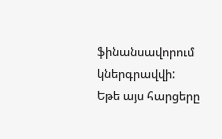ֆինանսավորում կներգրավվի: Եթե այս հարցերը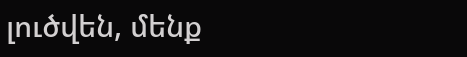լուծվեն, մենք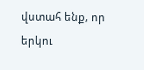վստահ ենք, որ երկու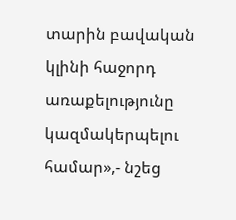տարին բավական կլինի հաջորդ առաքելությունը կազմակերպելու համար»,- նշեց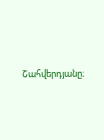Շահվերդյանը։